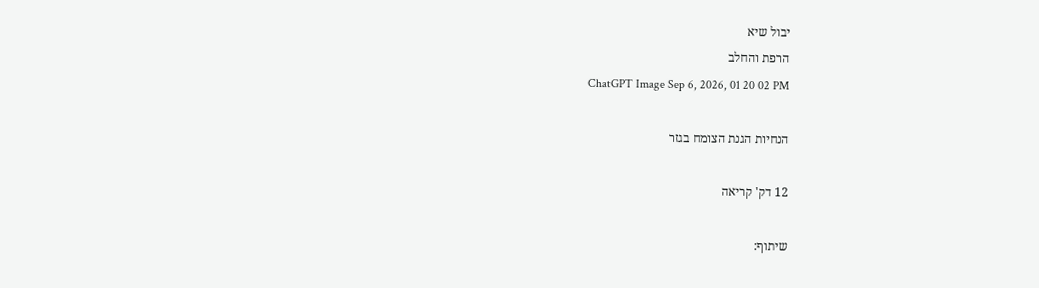יבול שיא
הרפת והחלב
ChatGPT Image Sep 6, 2026, 01 20 02 PM

הנחיות הגנת הצומח בגזר

12 דק' קריאה

שיתוף: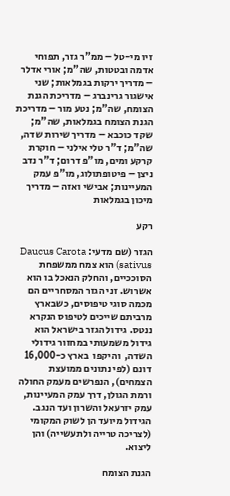זיו מי-טל – ממ"ר גזר, תפוחי אדמה ובטטות, שה"מ; אורי אדלר – מדריך ירקות בגמלאות; שני אישגור גרינברג – מדריכת הגנת הצומח, שה"מ; נטע מור – מדריכת הגנת הצומח בגמלאות, שה"מ; שקד כוכבא – מדריך שירות שדה, שה"מ; ד"ר טלי אילני – חוקרת קרקע ומים, מו"פ דרום; ד"ר נדב ניצן – פיטופתולוג, מו"פ עמק המעיינות; אבישי ואזה – מדריך מיכון בגמלאות

רקע

הגזר (שם מדעי: Daucus Carota sativus) הוא צמח ממשפחת הסוככיים, והחלק הנאכל בו הוא אשרוש. זני הגזר המסחריים הם מכמה סוגי טיפוסים, כשבארץ מרביתם שייכים לטיפוס הנקרא ננטס. גידול הגזר בישראל הוא  גידול משמעותי במחזור גידולי  השדה,  והיקפו  בארץ כ-16,000 דונם (לפי נתונים ממועצת הצמחים), הנפרשים מעמק החולה ורמת הגולן, דרך עמק המעיינות, עמק יזרעאל והשרון ועד הנגב. הגידול מיועד הן לשוק המקומי (לצריכה טרייה ולתעשייה) והן ליצוא.

הגנת הצומח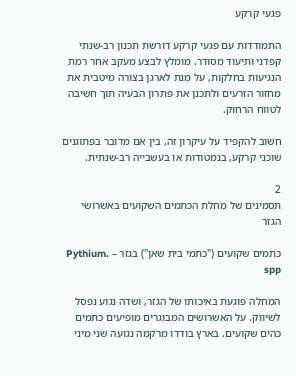פגעי קרקע

התמודדות עם פגעי קרקע דורשת תכנון רב-שנתי קפדני ותיעוד מסודר. מומלץ לבצע מעקב אחר רמת הנגיעות בחלקות, על מנת לארגן בצורה מיטבית את מחזור הזרעים ולתכנן את פתרון הבעיה תוך חשיבה לטווח הרחוק.

חשוב להקפיד על עיקרון זה, בין אם מדובר בפתוגנים שוכני קרקע, בנמטודות או בעשבייה רב-שנתית.

2
תסמינים של מחלת הכתמים השקועים באשרושי הגזר

כתמים שקועים ("כתמי בית שאן") בגזר – .Pythium spp

המחלה פוגעת באיכותו של הגזר, ושדה נגוע נפסל  לשיווק. על האשרושים המבוגרים מופיעים כתמים  כהים שקועים. בארץ בודדו מרקמה נגועה שני מיני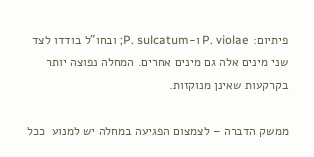פיתיום: P. violae ו-P. sulcatum; ובחו"ל בודדו לצד שני מינים אלה גם מינים אחרים. המחלה נפוצה יותר בקרקעות שאינן מנוקזות.

ממשק הדברה – לצמצום הפגיעה במחלה יש למנוע  ככל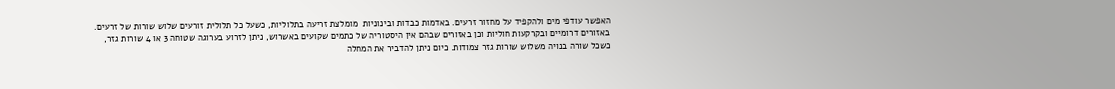האפשר עודפי מים ולהקפיד על מחזור זרעים. באדמות כבדות ובינוניות  מומלצת זריעה בתלוליות, כשעל כל תלולית זורעים שלוש שורות של זרעים. באזורים דרומיים ובקרקעות חוליות וכן באזורים שבהם אין היסטוריה של כתמים שקועים באשרוש, ניתן לזרוע בערוגה שטוחה 3 או 4 שורות גזר, כשכל שורה בנויה משלוש שורות גזר צמודות. כיום ניתן להדביר את המחלה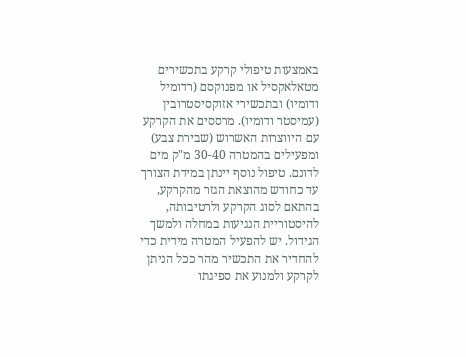באמצעות טיפולי קרקע בתכשירים מטאלאקסיל או מפנוקסם (רדומיל ודומיו) ובתכשירי אזוקסיסטרובין (עמיסטר ודומיו). מרססים את הקרקע עם היווצרות האשרוש (שבירת צבע) ומפעילים בהמטרה 30-40 מ"ק מים לדונם. טיפול נוסף יינתן במידת הצורך עד כחודש מהוצאת הגזר מהקרקע, בהתאם לסוג הקרקע ולרטיבותה, להיסטוריית הנגיעות במחלה ולמשך הגידול. יש להפעיל המטרה מידית כדי להחדיר את התכשיר מהר ככל הניתן לקרקע ולמנוע את ספיגתו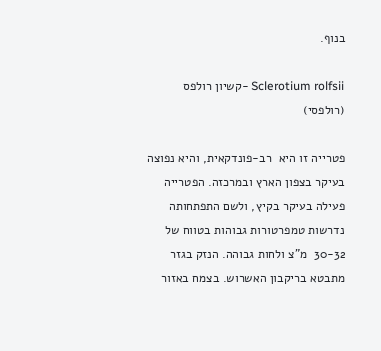בנוף.

Sclerotium rolfsii -קשיון רולפס (רולפסי)

פטרייה זו היא  רב-פונדקאית, והיא נפוצה בעיקר בצפון הארץ ובמרכזה. הפטרייה פעילה בעיקר בקיץ, ולשם התפתחותה נדרשות טמפרטורות גבוהות בטווח של  30-32  מ"צ ולחות גבוהה. הנזק בגזר מתבטא בריקבון האשרוש. בצמח באזור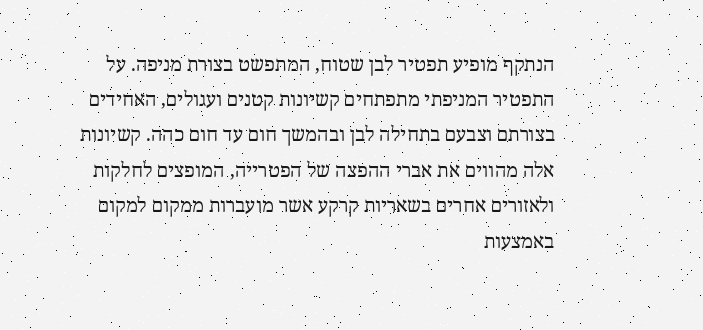הנתקף מופיע תפטיר לבן שטוח, המתפשט בצורת מניפה. על התפטיר המניפתי מתפתחים קשיונות קטנים ועגולים, האחידים בצורתם וצבעם בתחילה לבן ובהמשך חום עד חום כהה. קשיונות אלה מהווים את אברי ההפצה של הפטרייה, המופצים לחלקות ולאזורים אחרים בשאריות קרקע אשר מועברות ממקום למקום באמצעות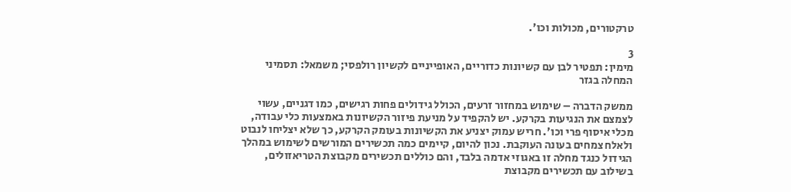טרקטורים, מכולות וכו'.

3
מימין: תפטיר לבן עם קשיונות כדוריים, האופייניים לקשיון רולפסי; משמאל: תסמיני המחלה בגזר

ממשק הדברה – שימוש במחזור זרעים, הכולל גידולים פחות רגישים, כמו דגניים, עשוי לצמצם את הנגיעות בקרקע. יש להקפיד על מניעת פיזור הקשיונות באמצעות כלי עבודה, מכלי איסוף פרי וכו'. חריש עמוק יצניע את הקשיונות בעומק הקרקע, כך שלא יצליחו לנבוט ולאלח צמחים בעונה העוקבת. נכון להיום, קיימים כמה תכשירים המורשים לשימוש במהלך הגידול כנגד מחלה זו באגוזי אדמה בלבד, והם כוללים תכשירים מקבוצת הטריאזולים, בשילוב עם תכשירים מקבוצת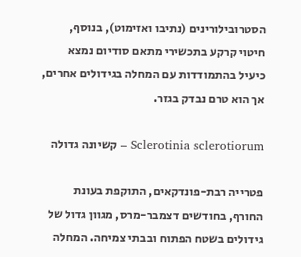הסטרובילורינים (נתיבו ואזימוט), בנוסף, חיטוי קרקע בתכשירי מתאם סודיום נמצא כיעיל בהתמודדות עם המחלה בגידולים אחרים, אך הוא טרם נבדק בגזר.

Sclerotinia sclerotiorum – קשיונה גדולה

פטרייה רבת-פונדקאים, התוקפת בעונת החורף, בחודשים דצמבר-מרס, מגוון גדול של גידולים בשטח הפתוח ובבתי צמיחה. המחלה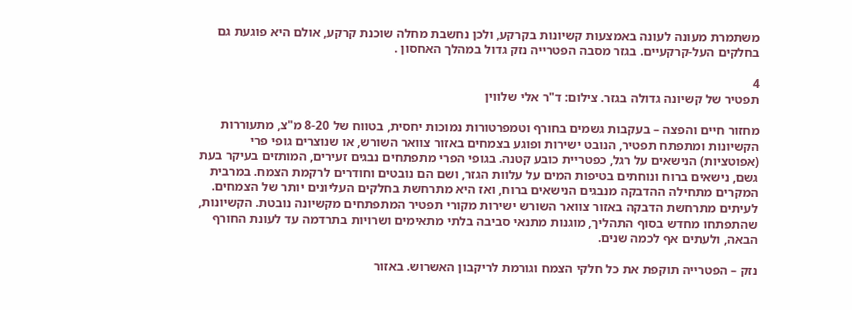משתמרת מעונה לעונה באמצעות קשיונות בקרקע, ולכן נחשבת מחלה שוכנת קרקע, אולם היא פוגעת גם בחלקים העל-קרקעיים. בגזר מסבה הפטרייה נזק גדול במהלך האחסון .

4
תפטיר של קשיונה גדולה בגזר. צילום: ד"ר אלי שלווין

מחזור חיים והפצה – בעקבות גשמים בחורף וטמפרטורות נמוכות יחסית, בטווח של 8-20 מ"צ, מתעוררות הקשיונות ומתפתח תפטיר, הנובט ישירות ופוגע בצמחים באזור צוואר השורש, או שנוצרים גופי פרי (אפוטציות) הנישאים על רגל, כפטריית כובע קטנה. בגופי הפרי מתפתחים נבגים זעירים, המותזים בעיקר בעת גשם, נישאים ברוח ונוחתים בטיפות המים על עלוות הגזר, ושם הם נובטים וחודרים לרקמת הצמח. במרבית המקרים מתחילה ההדבקה מנבגים הנישאים ברוח, ואז היא מתרחשת בחלקים העליונים יותר של הצמחים. לעיתים מתרחשת הדבקה באזור צוואר השורש ישירות מקורי תפטיר המתפתחים מקשיונה נובטת. הקשיונות, שהתפתחו מחדש בסוף התהליך, מוגנות מתנאי סביבה בלתי מתאימים ושרויות בתרדמה עד לעונת החורף הבאה, ולעתים אף לכמה שנים.

נזק – הפטרייה תוקפת את כל חלקי הצמח וגורמת לריקבון האשרוש. באזור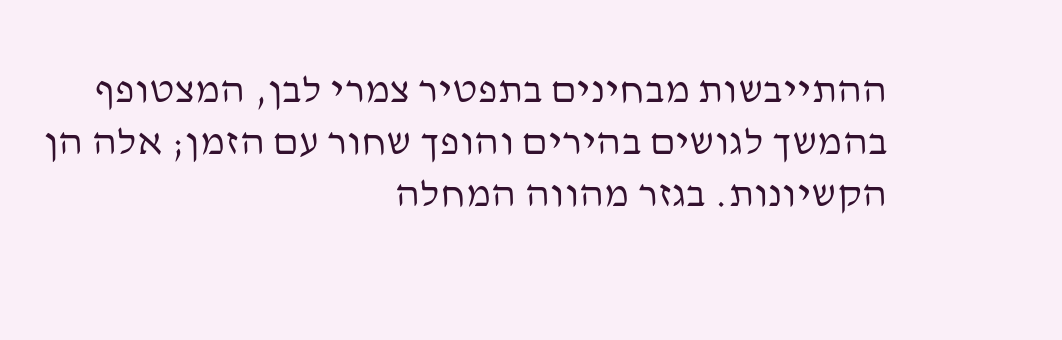ההתייבשות מבחינים בתפטיר צמרי לבן, המצטופף בהמשך לגושים בהירים והופך שחור עם הזמן; אלה הן הקשיונות. בגזר מהווה המחלה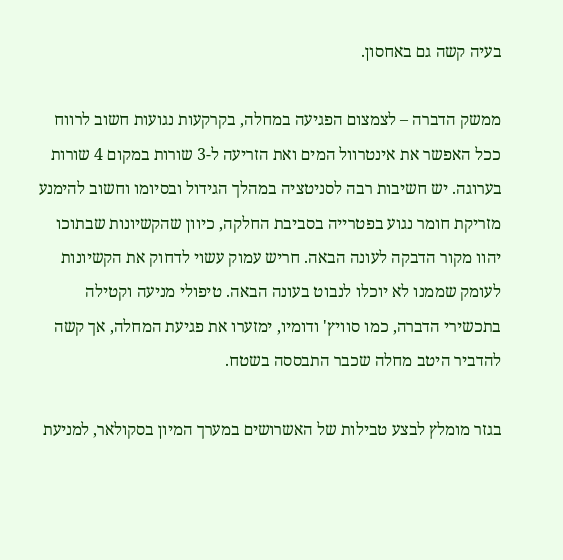בעיה קשה גם באחסון.

ממשק הדברה – לצמצום הפגיעה במחלה, בקרקעות נגועות חשוב לרווח ככל האפשר את אינטרוול המים ואת הזריעה ל-3 שורות במקום 4 שורות בערוגה. יש חשיבות רבה לסניטציה במהלך הגידול ובסיומו וחשוב להימנע מזריקת חומר נגוע בפטרייה בסביבת החלקה, כיוון שהקשיונות שבתוכו יהוו מקור הדבקה לעונה הבאה. חריש עמוק עשוי לדחוק את הקשיונות לעומק שממנו לא יוכלו לנבוט בעונה הבאה. טיפולי מניעה וקטילה בתכשירי הדברה, כמו סוויץ' ודומיו, ימזערו את פגיעת המחלה, אך קשה להדביר היטב מחלה שכבר התבססה בשטח.

בגזר מומלץ לבצע טבילות של האשרושים במערך המיון בסקולאר, למניעת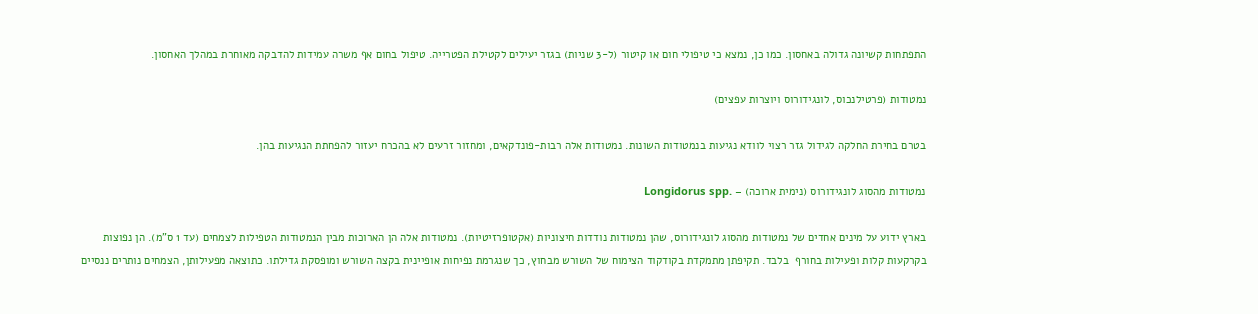התפתחות קשיונה גדולה באחסון. כמו כן, נמצא כי טיפולי חום או קיטור (ל-3 שניות) בגזר יעילים לקטילת הפטרייה. טיפול בחום אף משרה עמידות להדבקה מאוחרת במהלך האחסון.

נמטודות (פרטילנכוס, לונגידורוס ויוצרות עפצים)

בטרם בחירת החלקה לגידול גזר רצוי לוודא נגיעות בנמטודות השונות. נמטודות אלה רבות-פונדקאים, ומחזור זרעים לא בהכרח יעזור להפחתת הנגיעות בהן.

נמטודות מהסוג לונגידורוס (נימית ארוכה) – .Longidorus spp

בארץ ידוע על מינים אחדים של נמטודות מהסוג לונגידורוס, שהן נמטודות נודדות חיצוניות (אקטופרזיטיות). נמטודות אלה הן הארוכות מבין הנמטודות הטפילות לצמחים (עד 1 ס"מ). הן נפוצות בקרקעות קלות ופעילות בחורף  בלבד. תקיפתן מתמקדת בקודקוד הצימוח של השורש מבחוץ, כך שנגרמת נפיחות אופיינית בקצה השורש ומופסקת גדילתו. כתוצאה מפעילותן, הצמחים נותרים ננסיים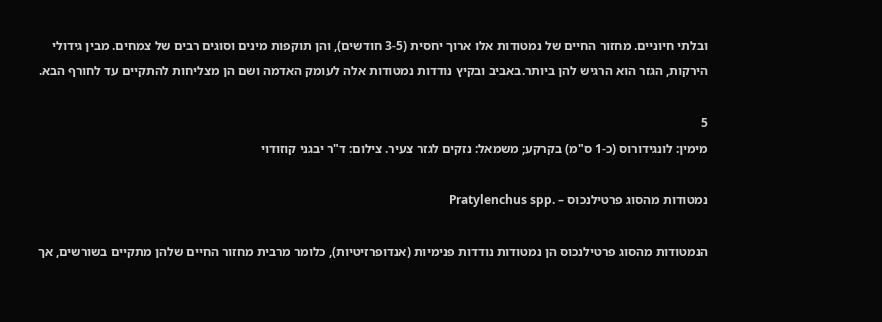ובלתי חיוניים. מחזור החיים של נמטודות אלו ארוך יחסית (3-5 חודשים), והן תוקפות מינים וסוגים רבים של צמחים. מבין גידולי הירקות, הגזר הוא הרגיש להן ביותר.באביב ובקיץ נודדות נמטודות אלה לעומק האדמה ושם הן מצליחות להתקיים עד לחורף הבא.

5
מימין: לונגידורוס (כ-1 ס"מ) בקרקע; משמאל: נזקים לגזר צעיר. צילום: ד"ר יבגני קוזודוי

נמטודות מהסוג פרטילנכוס – .Pratylenchus spp

הנמטודות מהסוג פרטילנכוס הן נמטודות נודדות פנימיות (אנדופרזיטיות), כלומר מרבית מחזור החיים שלהן מתקיים בשורשים, אך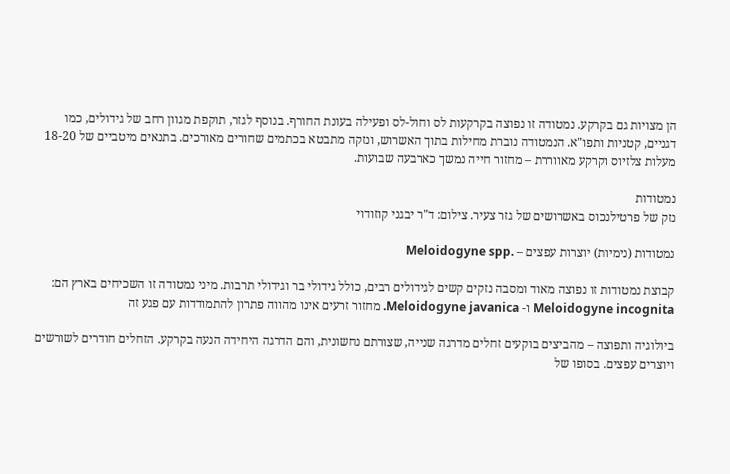הן מצויות גם בקרקע. נמטודה זו נפוצה בקרקעות לס וחול-לס ופעילה בעונת החורף. בנוסף לגזר, תוקפת מגוון רחב של גידולים, כמו דגניים, קטניות ותפו"א. הנמטודה נוברת מחילות בתוך האשרוש, ונזקה מתבטא בכתמים שחורים מאורכים. בתנאים מיטביים של 18-20 מעלות צלזיוס וקרקע מאווררת – מחזור חייה נמשך כארבעה שבועות.

נמטודות
נזק של פרטילנכוס באשרושים של גזר צעיר. צילום: ד"ר יבגני קוזודוי

נמטודות (נימיות) יוצרות עפצים – .Meloidogyne spp

קבוצת נמטודות זו נפוצה מאוד ומסבה נזקים קשים לגידולים רבים, כולל גידולי בר וגידולי תרבות. מיני נמטודה זו השכיחים בארץ הם: Meloidogyne incognita ו- Meloidogyne javanica. מחזור זרעים אינו מהווה פתרון להתמודדות עם פגע זה

ביולוגיה ותפוצה – מהביצים בוקעים זחלים מדרגה שנייה, שצורתם נחשונית, והם הדרגה היחידה הנעה בקרקע. הזחלים חודרים לשורשים ויוצרים עפצים. בסופו של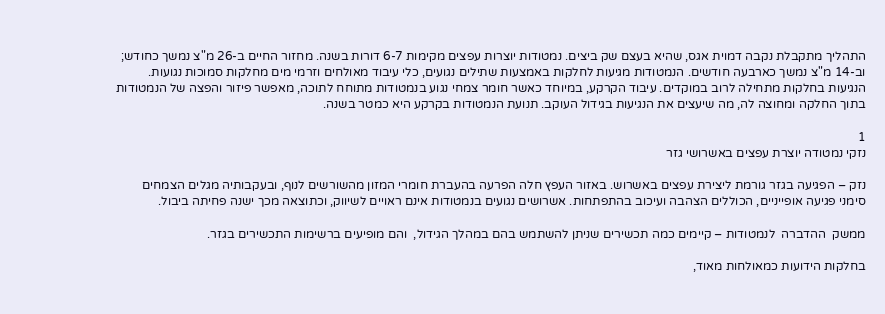התהליך מתקבלת נקבה דמוית אגס, שהיא בעצם שק ביצים. נמטודות יוצרות עפצים מקימות 6-7 דורות בשנה. מחזור החיים ב-26 מ"צ נמשך כחודש; וב-14 מ"צ נמשך כארבעה חודשים. הנמטודות מגיעות לחלקות באמצעות שתילים נגועים, כלי עיבוד מאולחים וזרמי מים מחלקות סמוכות נגועות. הנגיעות בחלקות מתחילה לרוב במוקדים. עיבוד הקרקע, במיוחד כאשר חומר צמחי נגוע בנמטודות מתוחח לתוכה, מאפשר פיזור והפצה של הנמטודות בתוך החלקה ומחוצה לה, מה שיעצים את הנגיעות בגידול העוקב. תנועת הנמטודות בקרקע היא כמטר בשנה.

1
נזקי נמטודה יוצרת עפצים באשרושי גזר

נזק – הפגיעה בגזר גורמת ליצירת עפצים באשרוש. באזור העפץ חלה הפרעה בהעברת חומרי המזון מהשורשים לנוף, ובעקבותיה מגלים הצמחים סימני פגיעה אופייניים, הכוללים הצהבה ועיכוב בהתפתחות. אשרושים נגועים בנמטודות אינם ראויים לשיווק, וכתוצאה מכך ישנה פחיתה ביבול.

ממשק  ההדברה  לנמטודות – קיימים כמה תכשירים שניתן להשתמש בהם במהלך הגידול,  והם מופיעים ברשימות התכשירים בגזר.

בחלקות הידועות כמאולחות מאוד,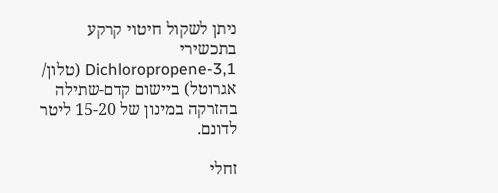ניתן לשקול חיטוי קרקע בתכשירי Dichloropropene-3,1 (טלון/ אגרוטל) ביישום קדם-שתילה בהזרקה במינון של 15-20 ליטר לדונם.

זחלי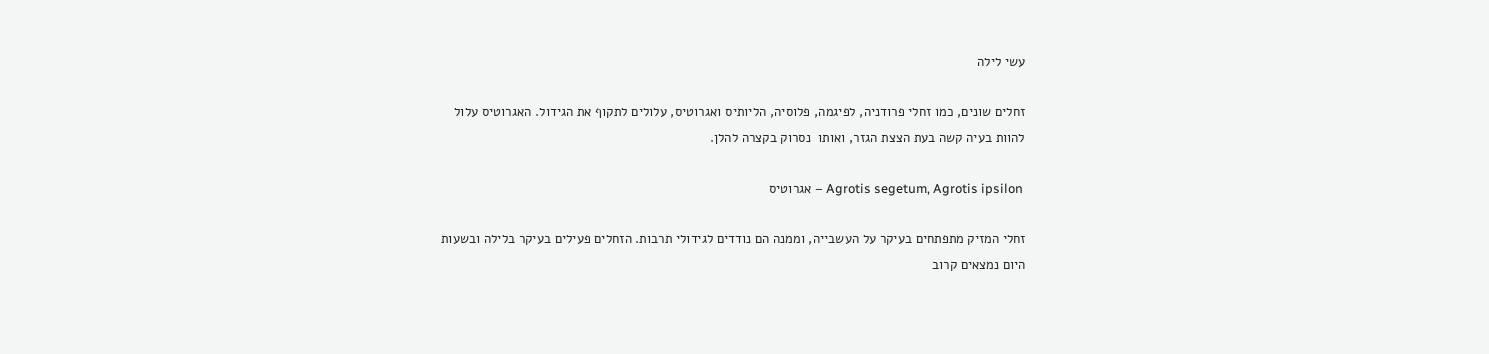עשי לילה

זחלים שונים, כמו זחלי פרודניה, לפיגמה, פלוסיה, הליותיס ואגרוטיס, עלולים לתקוף את הגידול. האגרוטיס עלול להוות בעיה קשה בעת הצצת הגזר, ואותו  נסרוק בקצרה להלן.

 Agrotis segetum, Agrotis ipsilon – אגרוטיס

זחלי המזיק מתפתחים בעיקר על העשבייה, וממנה הם נודדים לגידולי תרבות. הזחלים פעילים בעיקר בלילה ובשעות היום נמצאים קרוב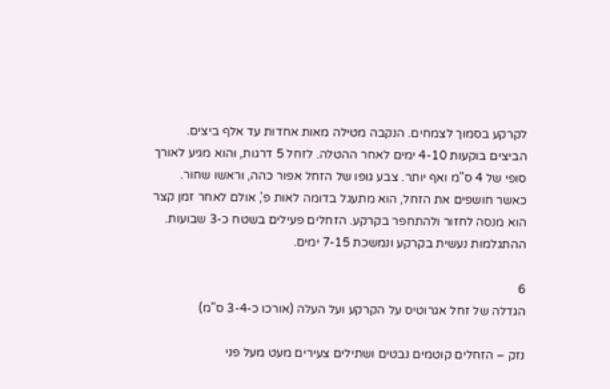לקרקע בסמוך לצמחים. הנקבה מטילה מאות אחדות עד אלף ביצים. הביצים בוקעות 4-10 ימים לאחר ההטלה. לזחל 5 דרגות, והוא מגיע לאורך סופי של 4 ס"מ ואף יותר. צבע גופו של הזחל אפור כהה, וראשו שחור. כאשר חושפים את הזחל, הוא מתעגל בדומה לאות פ', אולם לאחר זמן קצר הוא מנסה לחזור ולהתחפר בקרקע. הזחלים פעילים בשטח כ-3 שבועות. ההתגלמות נעשית בקרקע ונמשכת 7-15 ימים.

6
הגדלה של זחל אגרוטיס על הקרקע ועל העלה (אורכו כ-3-4 ס"מ)

נזק – הזחלים קוטמים נבטים ושתילים צעירים מעט מעל פני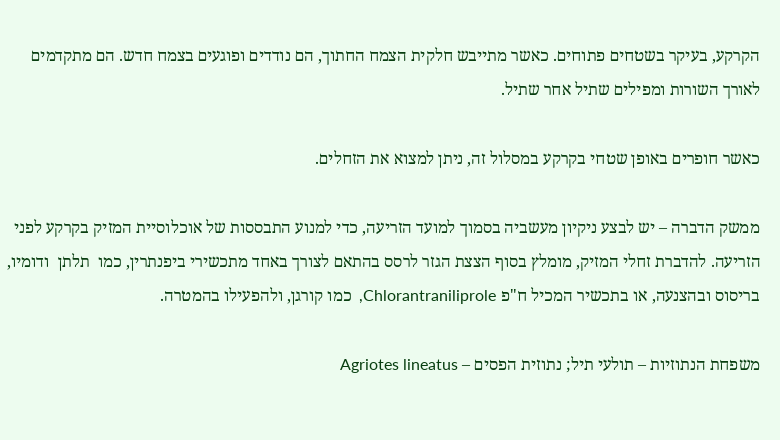הקרקע, בעיקר בשטחים פתוחים. כאשר מתייבש חלקית הצמח החתוך, הם נודדים ופוגעים בצמח חדש. הם מתקדמים לאורך השורות ומפילים שתיל אחר שתיל.

כאשר חופרים באופן שטחי בקרקע במסלול זה, ניתן למצוא את הזחלים.

ממשק הדברה – יש לבצע ניקיון מעשביה בסמוך למועד הזריעה, כדי למנוע התבססות של אוכלוסיית המזיק בקרקע לפני הזריעה. להדברת זחלי המזיק, מומלץ בסוף הצצת הגזר לרסס בהתאם לצורך באחד מתכשירי ביפנתרין, כמו  תלתן  ודומיו, בריסוס ובהצנעה, או בתכשיר המכיל ח"פ Chlorantraniliprole,  כמו קורגן, ולהפעילו בהמטרה.

משפחת הנתוזיות – תולעי תיל; נתוזית הפסים – Agriotes lineatus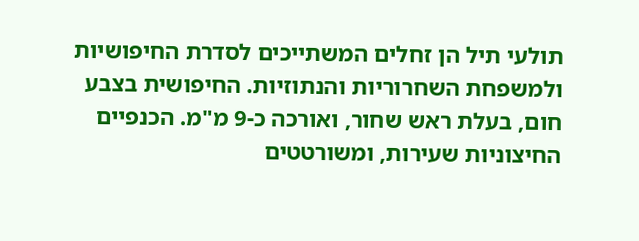תולעי תיל הן זחלים המשתייכים לסדרת החיפושיות ולמשפחת השחרוריות והנתוזיות. החיפושית בצבע חום, בעלת ראש שחור, ואורכה כ-9 מ"מ. הכנפיים החיצוניות שעירות, ומשורטטים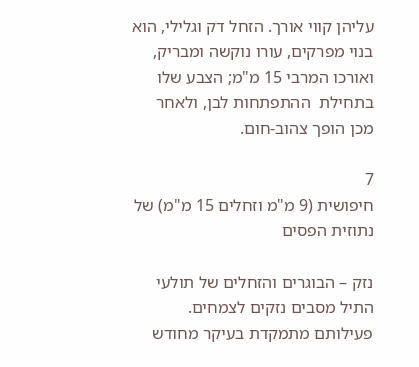עליהן קווי אורך. הזחל דק וגלילי, הוא בנוי מפרקים, עורו נוקשה ומבריק, ואורכו המרבי 15 מ"מ; הצבע שלו בתחילת  ההתפתחות לבן, ולאחר מכן הופך צהוב-חום.

7
חיפושית (9 מ"מ וזחלים 15 מ"מ) של נתוזית הפסים

נזק – הבוגרים והזחלים של תולעי התיל מסבים נזקים לצמחים. פעילותם מתמקדת בעיקר מחודש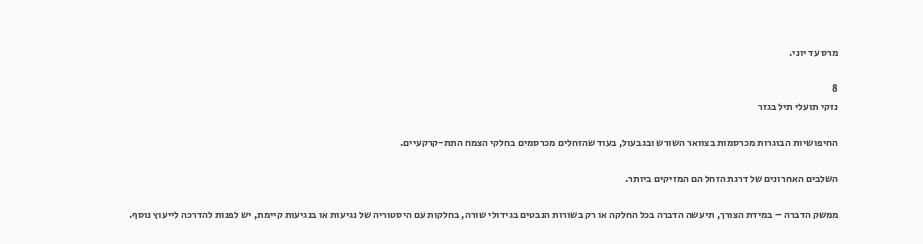מרס עד יוני.

8
נזקי תועלי תיל בגזר

החיפושיות הבוגרות מכרסמות בצוואר השורש ובגבעול, בעוד שהזחלים מכרסמים בחלקי הצמח התת-קרקעיים.

השלבים האחרונים של דרגת הזחל הם המזיקים ביותר.

ממשק הדברה – במידת הצורך, תיעשה הדברה בכל החלקה או רק בשורות הנבטים בגידולי שורה, בחלקות עם היסטוריה של נגיעות או בנגיעות קיימת, יש לפנות להדרכה לייעוץ נוסף.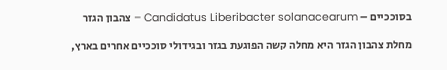בסוככיים – Candidatus Liberibacter solanacearum – צהבון הגזר

מחלת צהבון הגזר היא מחלה קשה הפוגעת בגזר ובגידולי סוככיים אחרים בארץ,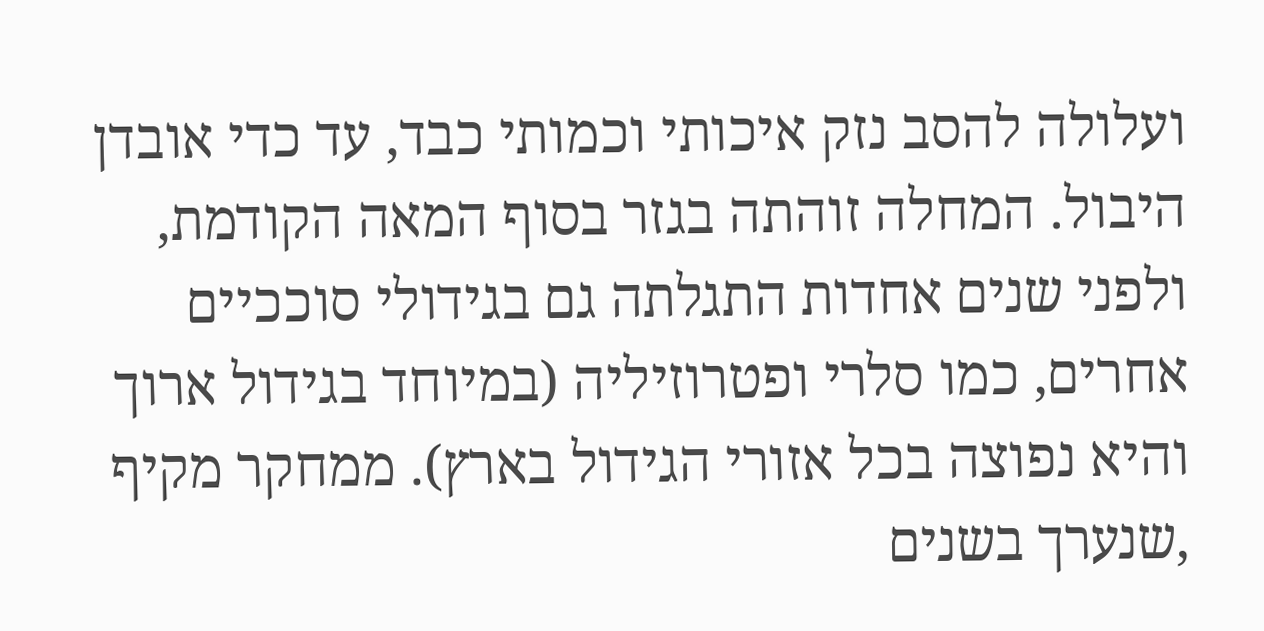ועלולה להסב נזק איכותי וכמותי כבד, עד כדי אובדן היבול. המחלה זוהתה בגזר בסוף המאה הקודמת, ולפני שנים אחדות התגלתה גם בגידולי סוככיים אחרים, כמו סלרי ופטרוזיליה (במיוחד בגידול ארוך והיא נפוצה בכל אזורי הגידול בארץ). ממחקר מקיף ,שנערך בשנים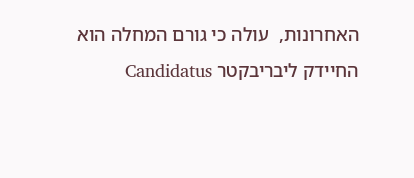האחרונות,  עולה כי גורם המחלה הוא החיידק ליבריבקטר Candidatus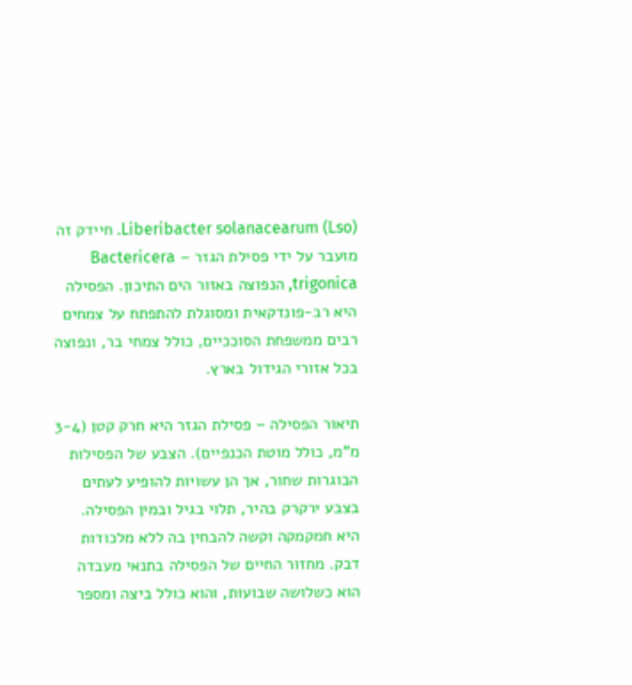Liberibacter solanacearum (Lso). חיידק זה מועבר על ידי פסילת הגזר – Bactericera trigonica, הנפוצה באזור הים התיכון. הפסילה היא רב-פונדקאית ומסוגלת להתפתח על צמחים רבים ממשפחת הסוככיים, כולל צמחי בר, ונפוצה בכל אזורי הגידול בארץ.

תיאור הפסילה – פסילת הגזר היא חרק קטן (3-4 מ"מ, כולל מוטת הכנפיים). הצבע של הפסילות הבוגרות שחור, אך הן עשויות להופיע לעתים בצבע ירקרק בהיר, תלוי בגיל ובמין הפסילה. היא חמקמקה וקשה להבחין בה ללא מלכודות דבק. מחזור החיים של הפסילה בתנאי מעבדה הוא כשלושה שבועות, והוא כולל ביצה ומספר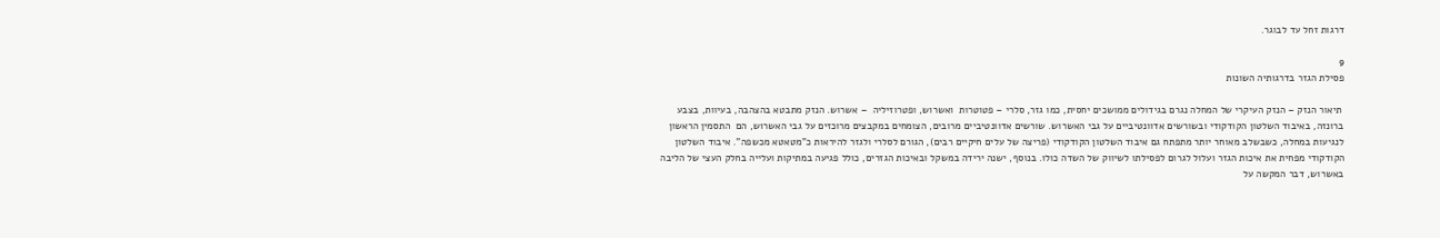דרגות זחל עד לבוגר.

9
פסילת הגזר בדרגותיה השונות

 תיאור הנזק – הנזק העיקרי של המחלה נגרם בגידולים ממושכים יחסית, כמו גזר, סלרי – פטוטרות  ואשרוש, ופטרוזיליה  – אשרוש. הנזק מתבטא בהצהבה, בעיוות, בצבע ברונזה, באיבוד השלטון הקודקודי ובשורשים אדוונטיביים על גבי האשרוש. שורשים אדוונטיביים מרובים, הצומחים במקבצים מרוכזים על גבי האשרוש, הם  התסמין הראשון לנגיעות במחלה, כשבשלב מאוחר יותר מתפתח גם איבוד השלטון הקודקודי (פריצה של עלים חיקיים רבים), הגורם לסלרי ולגזר להיראות כ"מטאטא מכשפה". איבוד השלטון הקודקודי מפחית את איכות הגזר ועלול לגרום לפסילתו לשיווק של השדה כולו. בנוסף, ישנה ירידה במשקל ובאיכות הגזרים, כולל פגיעה במתיקות ועלייה בחלק העצי של הליבה באשרוש, דבר המקשה על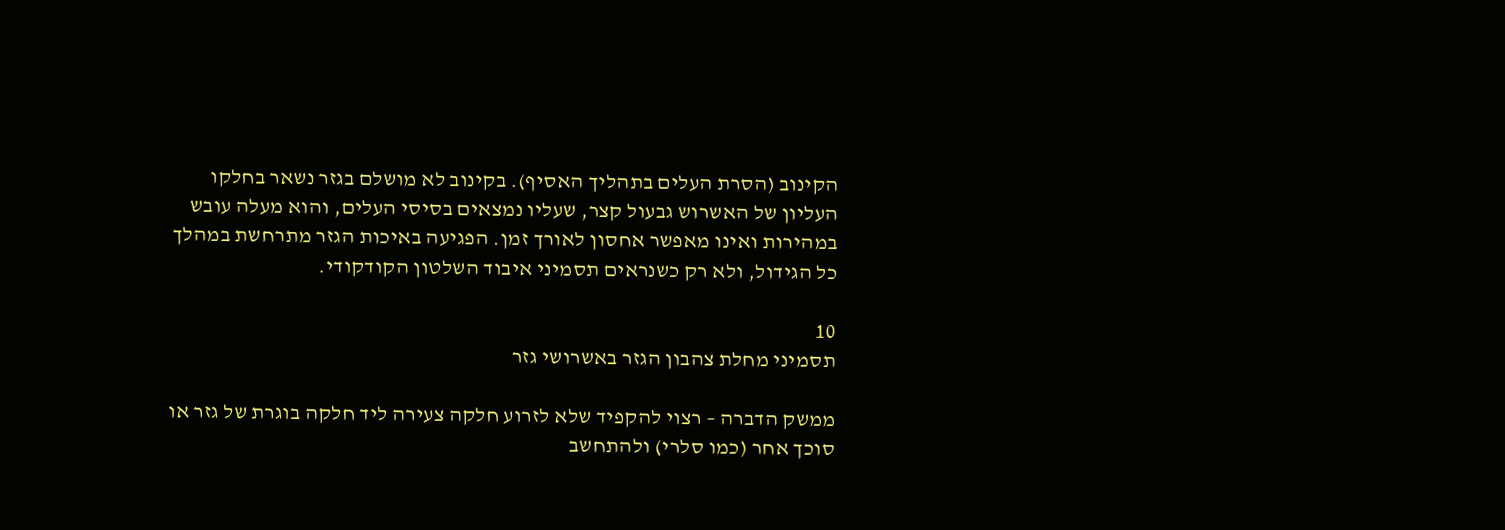הקינוב (הסרת העלים בתהליך האסיף). בקינוב לא מושלם בגזר נשאר בחלקו העליון של האשרוש גבעול קצר, שעליו נמצאים בסיסי העלים, והוא מעלה עובש במהירות ואינו מאפשר אחסון לאורך זמן. הפגיעה באיכות הגזר מתרחשת במהלך כל הגידול, ולא רק כשנראים תסמיני איבוד השלטון הקודקודי.

10
תסמיני מחלת צהבון הגזר באשרושי גזר

ממשק הדברה – רצוי להקפיד שלא לזרוע חלקה צעירה ליד חלקה בוגרת של גזר או סוכך אחר (כמו סלרי) ולהתחשב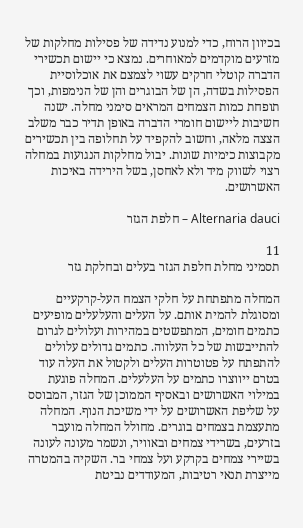בכיוון הרוח, כדי למנוע נדידה של פסילות מחלקות של מזרעים מוקדמים למאוחרים. נמצא כי יישום תכשירי הדברה קוטלי חרקים עשוי לצמצם את אוכלוסיית הפסילות בשדה, הן של הבוגרים והן של הנימפות, וכך תופחת כמות הצמחים המראים סימני מחלה. ישנה חשיבות ליישום חומרי הדברה באופן תדיר כבר משלב הצצה מלאה, וחשוב להקפיד על תחלופה בין תכשירים מקבוצות כימיות שונות. יבול מחלקות הנגועות במחלה רצוי לשווק מיד ולא לאחסן, בשל הירידה באיכות האשרושים.

Alternaria dauci – חלפת הגזר

11
תסמיני מחלת חלפת הגזר בעלים ובחלקת גזר

המחלה מתפתחת על חלקי הצמח העל-קרקעיים ומסוגלת להמית אותם. על העלים והעלעלים מופיעים כתמים חומים, המתפשטים במהירות ועלולים לגרום להתייבשות של כל העלווה. כתמים גדולים עלולים להתפתח על פטוטרות העלים ולקטול את העלה עוד בטרם ייווצרו כתמים על העלעלים. המחלה פוגעת במילוי האשרושים ובאסיף הממוכן של הגזר, המבוסס על שליפת האשרושים על ידי משיכת הנוף. המחלה מתעצמת בצמחים בוגרים. מחולל המחלה מועבר בזרעים, בשרידי צמחים ובאוויר, ונשמר מעונה לעונה בשיירי צמחים בקרקע ועל צמחי בר. השקיה בהמטרה מייצרת תנאי רטיבות, המעודדים נביטת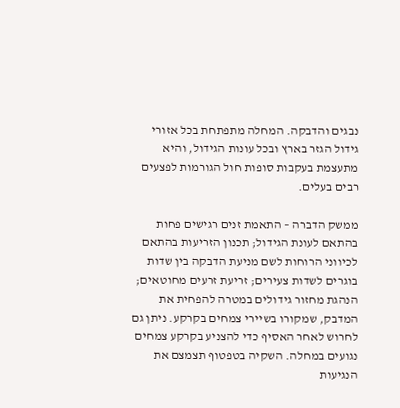נבגים והדבקה. המחלה מתפתחת בכל אזורי גידול הגזר בארץ ובכל עונות הגידול, והיא מתעצמת בעקבות סופות חול הגורמות לפצעים רבים בעלים.

ממשק הדברה – התאמת זנים רגישים פחות בהתאם לעונת הגידול; תכנון הזריעות בהתאם לכיווני הרוחות לשם מניעת הדבקה בין שדות בוגרים לשדות צעירים; זריעת זרעים מחוטאים; הנהגת מחזור גידולים במטרה להפחית את המדבק, שמקורו בשיירי צמחים בקרקע. ניתן גם לחרוש לאחר האסיף כדי להצניע בקרקע צמחים נגועים במחלה. השקיה בטפטוף תצמצם את הנגיעות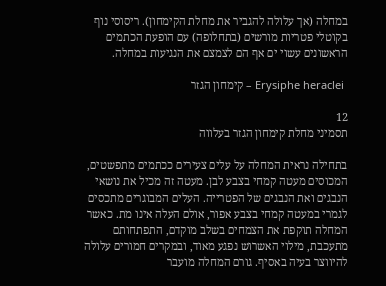במחלה (אך עלולה להגביר את מחלת הקימחון). ריסוסי נוף בקוטלי פטריות מורשים (בתחלופה) עם הופעת הכתמים הראשונים עשוי ים אף הם לצמצם את הנגיעות במחלה.

 Erysiphe heraclei – קימחון הגזר

12
תסמיני מחלת קימחון הגזר בעלווה

בתחילה נראית המחלה על עלים צעירים ככתמים מתפשטים, המכוסים מעטה קמחי בצבע לבן. מעטה זה מכיל את נושאי הנבגים ואת הנבגים של הפטרייה. העלים המבוגרים מתכסים לגמרי במעטה קמחי בצבע אפור, אולם העלה אינו מת. כאשר המחלה תוקפת את הצמחים בשלב מוקדם, התפתחותם מתעכבת, מילוי האשרוש נפגע מאוד, ובמקרים חמורים עלולה להיווצר בעיה באסיף. גורם המחלה מועבר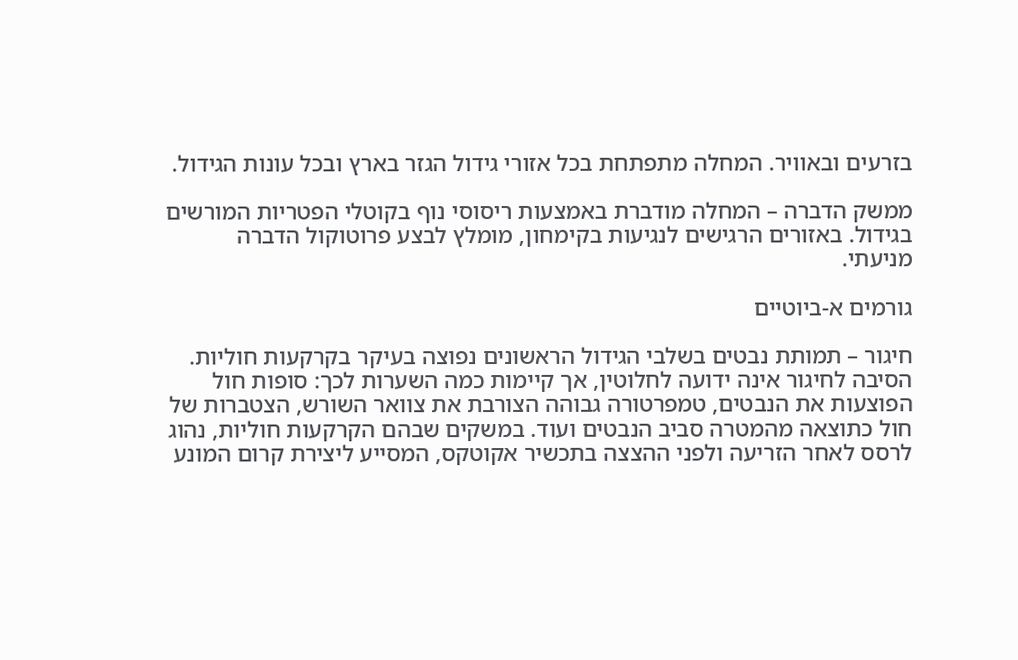בזרעים ובאוויר. המחלה מתפתחת בכל אזורי גידול הגזר בארץ ובכל עונות הגידול.

ממשק הדברה – המחלה מודברת באמצעות ריסוסי נוף בקוטלי הפטריות המורשים בגידול. באזורים הרגישים לנגיעות בקימחון, מומלץ לבצע פרוטוקול הדברה מניעתי.

גורמים א-ביוטיים

חיגור – תמותת נבטים בשלבי הגידול הראשונים נפוצה בעיקר בקרקעות חוליות. הסיבה לחיגור אינה ידועה לחלוטין, אך קיימות כמה השערות לכך: סופות חול הפוצעות את הנבטים, טמפרטורה גבוהה הצורבת את צוואר השורש, הצטברות של חול כתוצאה מהמטרה סביב הנבטים ועוד. במשקים שבהם הקרקעות חוליות, נהוג לרסס לאחר הזריעה ולפני ההצצה בתכשיר אקוטקס, המסייע ליצירת קרום המונע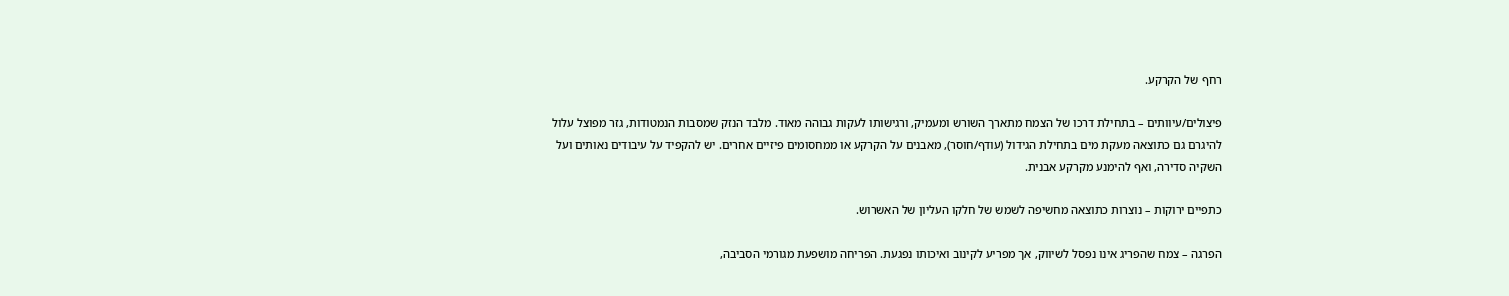רחף של הקרקע.

פיצולים/עיוותים – בתחילת דרכו של הצמח מתארך השורש ומעמיק, ורגישותו לעקות גבוהה מאוד. מלבד הנזק שמסבות הנמטודות, גזר מפוצל עלול להיגרם גם כתוצאה מעקת מים בתחילת הגידול (עודף/חוסר), מאבנים על הקרקע או ממחסומים פיזיים אחרים. יש להקפיד על עיבודים נאותים ועל השקיה סדירה, ואף להימנע מקרקע אבנית.

כתפיים ירוקות – נוצרות כתוצאה מחשיפה לשמש של חלקו העליון של האשרוש.

הפרגה – צמח שהפריג אינו נפסל לשיווק, אך מפריע לקינוב ואיכותו נפגעת. הפריחה מושפעת מגורמי הסביבה,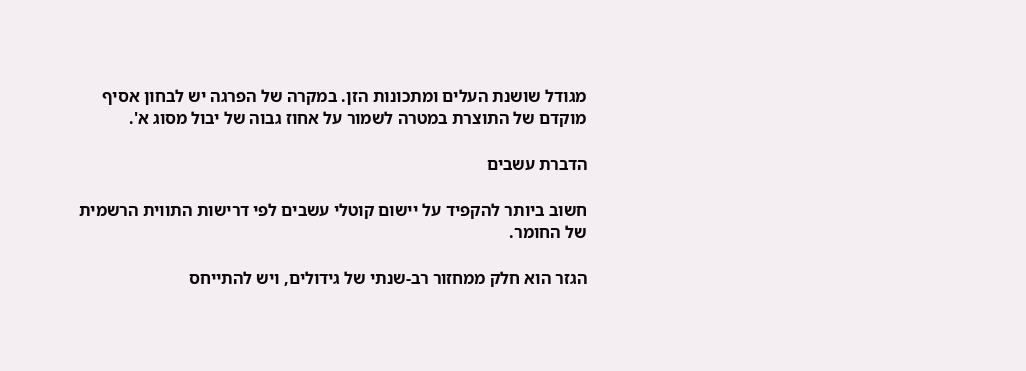מגודל שושנת העלים ומתכונות הזן. במקרה של הפרגה יש לבחון אסיף מוקדם של התוצרת במטרה לשמור על אחוז גבוה של יבול מסוג א'.

הדברת עשבים

חשוב ביותר להקפיד על יישום קוטלי עשבים לפי דרישות התווית הרשמית של החומר.

הגזר הוא חלק ממחזור רב-שנתי של גידולים, ויש להתייחס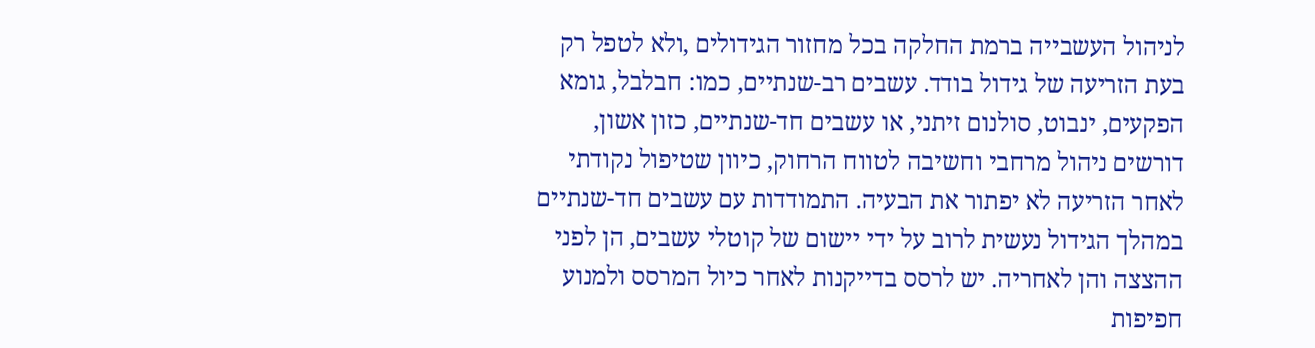לניהול העשבייה ברמת החלקה בכל מחזור הגידולים ,ולא לטפל רק בעת הזריעה של גידול בודד. עשבים רב-שנתיים, כמו: חבלבל, גומא הפקעים, ינבוט, סולנום זיתני, או עשבים חד-שנתיים, כזון אשון, דורשים ניהול מרחבי וחשיבה לטווח הרחוק, כיוון שטיפול נקודתי לאחר הזריעה לא יפתור את הבעיה. התמודדות עם עשבים חד-שנתיים במהלך הגידול נעשית לרוב על ידי יישום של קוטלי עשבים, הן לפני ההצצה והן לאחריה. יש לרסס בדייקנות לאחר כיול המרסס ולמנוע חפיפות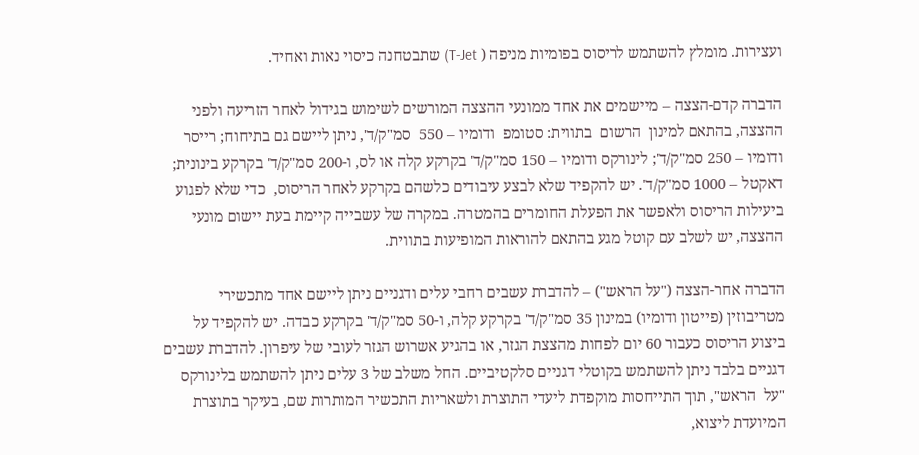ועצירות. מומלץ להשתמש לריסוס בפומיות מניפה ( T-Jet) שתבטחנה כיסוי נאות ואחיד.

הדברה קדם-הצצה – מיישמים את אחד ממונעי ההצצה המורשים לשימוש בגידול לאחר הזריעה ולפני ההצצה, בהתאם למינון  הרשום  בתווית: סטומפ  ודומיו – 550  סמ"ק/ד', ניתן ליישם גם בתיחוח; רייסר ודומיו – 250 סמ"ק/ד'; לינורקס ודומיו – 150 סמ"ק/ד' בקרקע קלה או לס, ו-200 סמ"ק/ד' בקרקע בינונית; דאקטל – 1000 סמ"ק/ד'. יש להקפיד שלא לבצע עיבודים כלשהם בקרקע לאחר הריסוס,  כדי שלא לפגוע ביעילות הריסוס ולאפשר את הפעלת החומרים בהמטרה. במקרה של עשבייה קיימת בעת יישום מונעי ההצצה, יש לשלב עם קוטל מגע בהתאם להוראות המופיעות בתווית.

הדברה אחר-הצצה ("על הראש") – להדברת עשבים רחבי עלים ודגניים ניתן ליישם אחד מתכשירי מטריבוזין (פייטון ודומיו) במינון 35 סמ"ק/ד' בקרקע קלה, ו-50 סמ"ק/ד' בקרקע כבדה. יש להקפיד על ביצוע הריסוס כעבור 60 יום לפחות מהצצת הגזר, או בהגיע אשרוש הגזר לעובי של עיפרון. להדברת עשבים דגניים בלבד ניתן להשתמש בקוטלי דגניים סלקטיביים. החל משלב של 3 עלים ניתן להשתמש בלינורקס "על  הראש", תוך התייחסות מוקפדת ליעדי התוצרת ולשאריות התכשיר המותרות שם, בעיקר בתוצרת המיועדת ליצוא,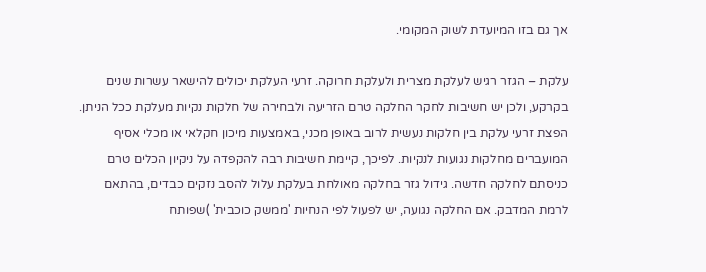אך גם בזו המיועדת לשוק המקומי.

עלקת – הגזר רגיש לעלקת מצרית ולעלקת חרוקה. זרעי העלקת יכולים להישאר עשרות שנים בקרקע, ולכן יש חשיבות לחקר החלקה טרם הזריעה ולבחירה של חלקות נקיות מעלקת ככל הניתן. הפצת זרעי עלקת בין חלקות נעשית לרוב באופן מכני, באמצעות מיכון חקלאי או מכלי אסיף המועברים מחלקות נגועות לנקיות. לפיכך, קיימת חשיבות רבה להקפדה על ניקיון הכלים טרם כניסתם לחלקה חדשה. גידול גזר בחלקה מאולחת בעלקת עלול להסב נזקים כבדים, בהתאם לרמת המדבק. אם החלקה נגועה, יש לפעול לפי הנחיות 'ממשק כוכבית' )שפותח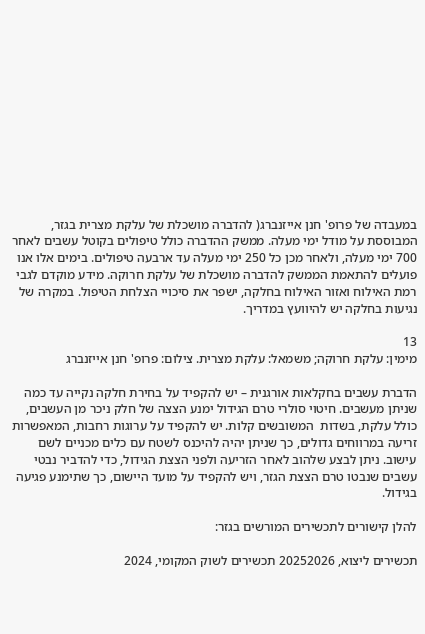במעבדה של פרופ' חנן אייזנברג( להדברה מושכלת של עלקת מצרית בגזר, המבוססת על מודל ימי מעלה. ממשק ההדברה כולל טיפולים בקוטל עשבים לאחר 700 ימי מעלה, ולאחר מכן כל 250 ימי מעלה עד ארבעה טיפולים. בימים אלו אנו פועלים להתאמת הממשק להדברה מושכלת של עלקת חרוקה. מידע מוקדם לגבי רמת האילוח ואזור האילוח בחלקה, ישפר את סיכויי הצלחת הטיפול. במקרה של נגיעות בחלקה יש להיוועץ במדריך.

13
מימין: עלקת חרוקה; משמאל: עלקת מצרית. צילום: פרופ' חנן אייזנברג

הדברת עשבים בחקלאות אורגנית – יש להקפיד על בחירת חלקה נקייה עד כמה שניתן מעשבים. חיטוי סולרי טרם הגידול ימנע הצצה של חלק ניכר מן העשבים, כולל עלקת, בשדות  המשובשים קלות. יש להקפיד על ערוגות רחבות, המאפשרות זריעה במרווחים גדולים, כך שניתן יהיה להיכנס לשטח עם כלים מכניים לשם עישוב. ניתן לבצע שלהוב לאחר הזריעה ולפני הצצת הגידול, כדי להדביר נבטי עשבים שנבטו טרם הצצת הגזר, ויש להקפיד על מועד היישום, כך שתימנע פגיעה בגידול.

להלן קישורים לתכשירים המורשים בגזר:

תכשירים ליצוא, 20252026 תכשירים לשוק המקומי, 2024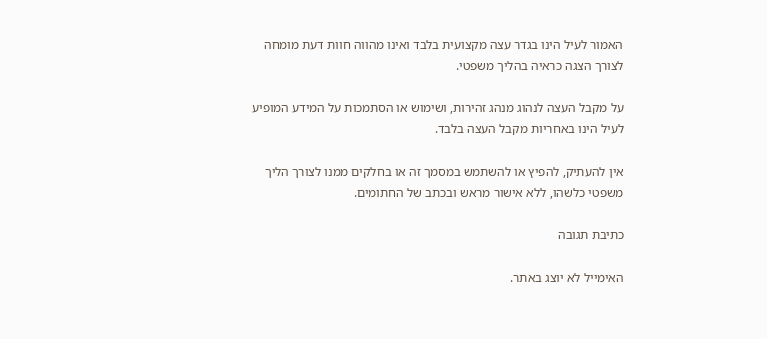האמור לעיל הינו בגדר עצה מקצועית בלבד ואינו מהווה חוות דעת מומחה לצורך הצגה כראיה בהליך משפטי.

על מקבל העצה לנהוג מנהג זהירות, ושימוש או הסתמכות על המידע המופיע לעיל הינו באחריות מקבל העצה בלבד.

אין להעתיק, להפיץ או להשתמש במסמך זה או בחלקים ממנו לצורך הליך משפטי כלשהו, ללא אישור מראש ובכתב של החתומים.

כתיבת תגובה

האימייל לא יוצג באתר.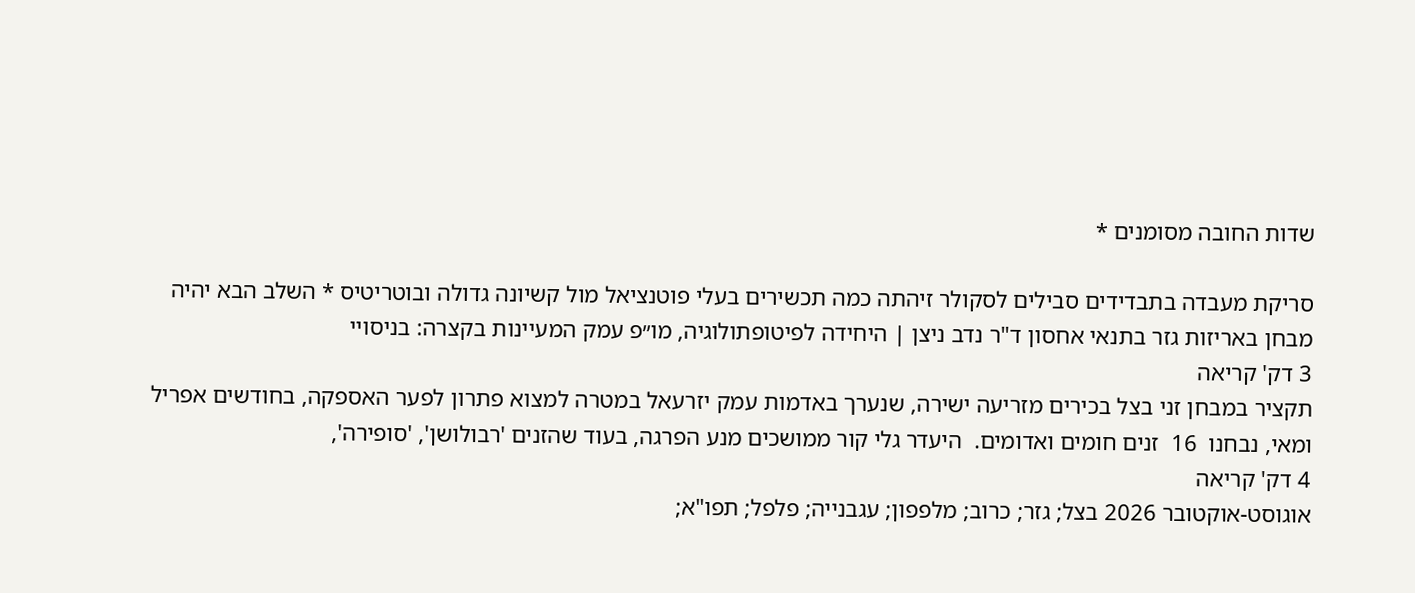שדות החובה מסומנים *

סריקת מעבדה בתבדידים סבילים לסקולר זיהתה כמה תכשירים בעלי פוטנציאל מול קשיונה גדולה ובוטריטיס * השלב הבא יהיה מבחן באריזות גזר בתנאי אחסון ד"ר נדב ניצן | היחידה לפיטופתולוגיה, מו״פ עמק המעיינות בקצרה: בניסויי
3 דק' קריאה
תקציר במבחן זני בצל בכירים מזריעה ישירה, שנערך באדמות עמק יזרעאל במטרה למצוא פתרון לפער האספקה, בחודשים אפריל ומאי, נבחנו  16  זנים חומים ואדומים.  היעדר גלי קור ממושכים מנע הפרגה, בעוד שהזנים 'רבולושן', 'סופירה',
4 דק' קריאה
אוגוסט-אוקטובר 2026 בצל; גזר; כרוב; מלפפון; עגבנייה; פלפל; תפו"א;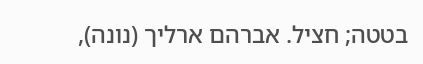בטטה; חציל. אברהם ארליך (נונה),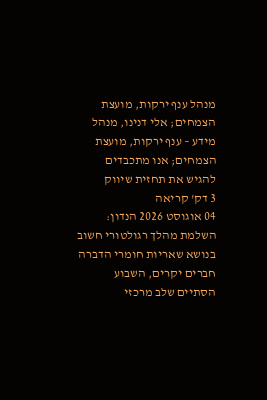מנהל ענף ירקות, מועצת הצמחים; אלי דנינו, מנהל מידע – ענף ירקות, מועצת הצמחים; אנו מתכבדים להגיש את תחזית שיווק
3 דק' קריאה
04 אוגוסט 2026 הנדון: השלמת מהלך רגולטורי חשוב בנושא שאריות חומרי הדברה חברים יקרים, השבוע הסתיים שלב מרכזי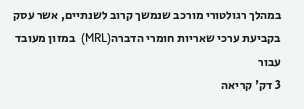במהלך רגולטורי מורכב שנמשך קרוב לשנתיים, אשר עסק בקביעת ערכי שאריות חומרי הדברה(MRL)  במזון מעובד עבור
3 דק' קריאה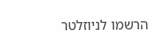הרשמו לניוזלטר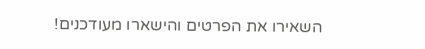השאירו את הפרטים והישארו מעודכנים!